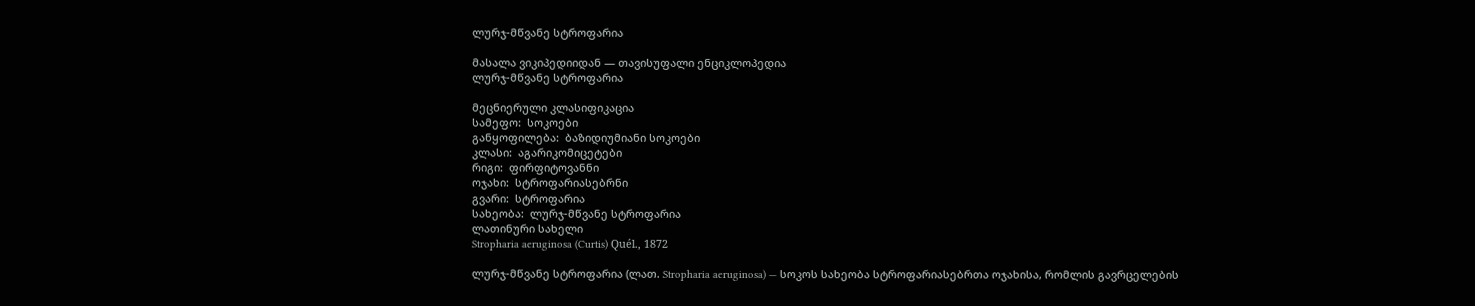ლურჯ-მწვანე სტროფარია

მასალა ვიკიპედიიდან — თავისუფალი ენციკლოპედია
ლურჯ-მწვანე სტროფარია

მეცნიერული კლასიფიკაცია
სამეფო:  სოკოები
განყოფილება:  ბაზიდიუმიანი სოკოები
კლასი:  აგარიკომიცეტები
რიგი:  ფირფიტოვანნი
ოჯახი:  სტროფარიასებრნი
გვარი:  სტროფარია
სახეობა:  ლურჯ-მწვანე სტროფარია
ლათინური სახელი
Stropharia aeruginosa (Curtis) Quél., 1872

ლურჯ-მწვანე სტროფარია (ლათ. Stropharia aeruginosa) — სოკოს სახეობა სტროფარიასებრთა ოჯახისა, რომლის გავრცელების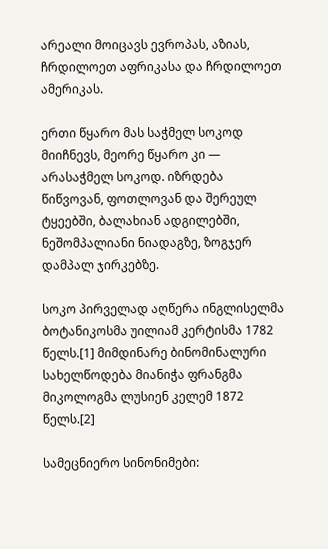არეალი მოიცავს ევროპას, აზიას, ჩრდილოეთ აფრიკასა და ჩრდილოეთ ამერიკას.

ერთი წყარო მას საჭმელ სოკოდ მიიჩნევს, მეორე წყარო კი — არასაჭმელ სოკოდ. იზრდება წიწვოვან, ფოთლოვან და შერეულ ტყეებში, ბალახიან ადგილებში, ნეშომპალიანი ნიადაგზე, ზოგჯერ დამპალ ჯირკებზე.

სოკო პირველად აღწერა ინგლისელმა ბოტანიკოსმა უილიამ კერტისმა 1782 წელს.[1] მიმდინარე ბინომინალური სახელწოდება მიანიჭა ფრანგმა მიკოლოგმა ლუსიენ კელემ 1872 წელს.[2]

სამეცნიერო სინონიმები: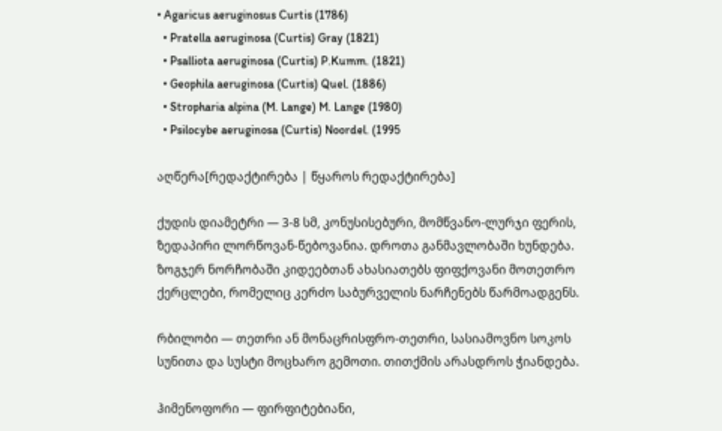• Agaricus aeruginosus Curtis (1786)
  • Pratella aeruginosa (Curtis) Gray (1821)
  • Psalliota aeruginosa (Curtis) P.Kumm. (1821)
  • Geophila aeruginosa (Curtis) Quel. (1886)
  • Stropharia alpina (M. Lange) M. Lange (1980)
  • Psilocybe aeruginosa (Curtis) Noordel. (1995

აღწერა[რედაქტირება | წყაროს რედაქტირება]

ქუდის დიამეტრი — 3-8 სმ, კონუსისებური, მომწვანო-ლურჯი ფერის, ზედაპირი ლორწოვან-წებოვანია. დროთა განმავლობაში ხუნდება. ზოგჯერ ნორჩობაში კიდეებთან ახასიათებს ფიფქოვანი მოთეთრო ქერცლები, რომელიც კერძო საბურველის ნარჩენებს წარმოადგენს.

რბილობი — თეთრი ან მონაცრისფრო-თეთრი, სასიამოვნო სოკოს სუნითა და სუსტი მოცხარო გემოთი. თითქმის არასდროს ჭიანდება.

ჰიმენოფორი — ფირფიტებიანი,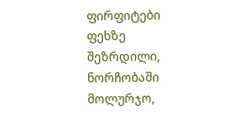ფირფიტები ფეხზე შეზრდილი, ნორჩობაში მოლურჯო,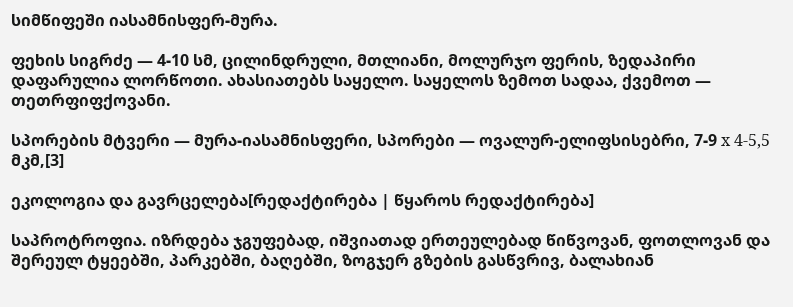სიმწიფეში იასამნისფერ-მურა.

ფეხის სიგრძე — 4-10 სმ, ცილინდრული, მთლიანი, მოლურჯო ფერის, ზედაპირი დაფარულია ლორწოთი. ახასიათებს საყელო. საყელოს ზემოთ სადაა, ქვემოთ — თეთრფიფქოვანი.

სპორების მტვერი — მურა-იასამნისფერი, სპორები — ოვალურ-ელიფსისებრი, 7-9 х 4-5,5 მკმ,[3]

ეკოლოგია და გავრცელება[რედაქტირება | წყაროს რედაქტირება]

საპროტროფია. იზრდება ჯგუფებად, იშვიათად ერთეულებად წიწვოვან, ფოთლოვან და შერეულ ტყეებში, პარკებში, ბაღებში, ზოგჯერ გზების გასწვრივ, ბალახიან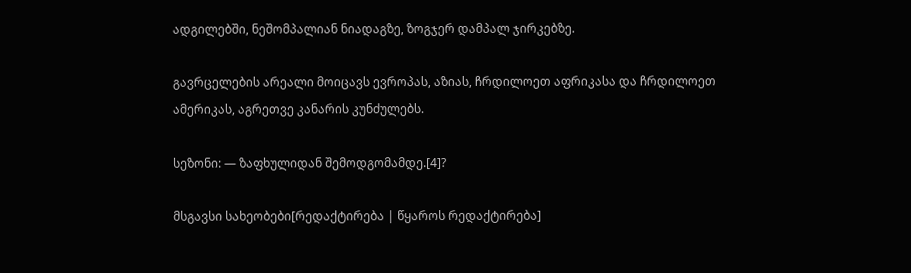ადგილებში, ნეშომპალიან ნიადაგზე, ზოგჯერ დამპალ ჯირკებზე.

გავრცელების არეალი მოიცავს ევროპას, აზიას, ჩრდილოეთ აფრიკასა და ჩრდილოეთ ამერიკას, აგრეთვე კანარის კუნძულებს.

სეზონი: — ზაფხულიდან შემოდგომამდე.[4]?

მსგავსი სახეობები[რედაქტირება | წყაროს რედაქტირება]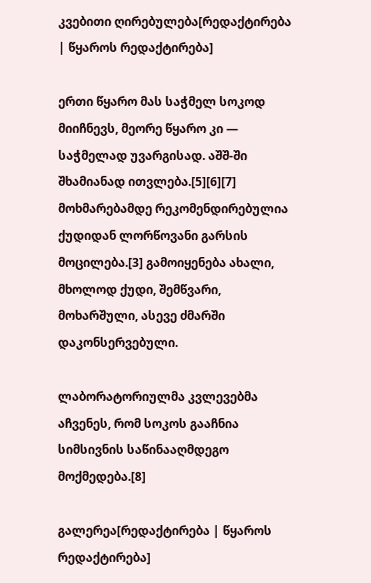კვებითი ღირებულება[რედაქტირება | წყაროს რედაქტირება]

ერთი წყარო მას საჭმელ სოკოდ მიიჩნევს, მეორე წყარო კი — საჭმელად უვარგისად. აშშ-ში შხამიანად ითვლება.[5][6][7] მოხმარებამდე რეკომენდირებულია ქუდიდან ლორწოვანი გარსის მოცილება.[3] გამოიყენება ახალი, მხოლოდ ქუდი, შემწვარი, მოხარშული, ასევე ძმარში დაკონსერვებული.

ლაბორატორიულმა კვლევებმა აჩვენეს, რომ სოკოს გააჩნია სიმსივნის საწინააღმდეგო მოქმედება.[8]

გალერეა[რედაქტირება | წყაროს რედაქტირება]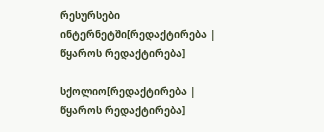რესურსები ინტერნეტში[რედაქტირება | წყაროს რედაქტირება]

სქოლიო[რედაქტირება | წყაროს რედაქტირება]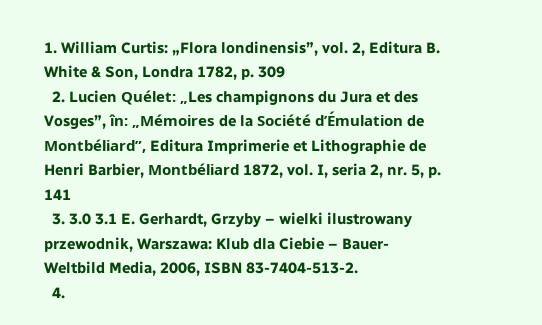1. William Curtis: „Flora londinensis”, vol. 2, Editura B. White & Son, Londra 1782, p. 309
  2. Lucien Quélet: „Les champignons du Jura et des Vosges”, în: „Mémoires de la Société d’Émulation de Montbéliard”, Editura Imprimerie et Lithographie de Henri Barbier, Montbéliard 1872, vol. I, seria 2, nr. 5, p. 141
  3. 3.0 3.1 E. Gerhardt, Grzyby – wielki ilustrowany przewodnik, Warszawa: Klub dla Ciebie – Bauer-Weltbild Media, 2006, ISBN 83-7404-513-2.
  4.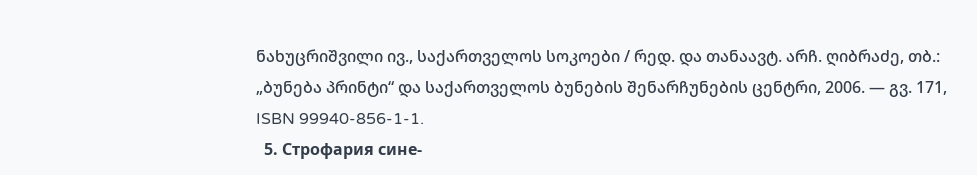ნახუცრიშვილი ივ., საქართველოს სოკოები / რედ. და თანაავტ. არჩ. ღიბრაძე, თბ.: „ბუნება პრინტი“ და საქართველოს ბუნების შენარჩუნების ცენტრი, 2006. — გვ. 171, ISBN 99940-856-1-1.
  5. Строфария сине-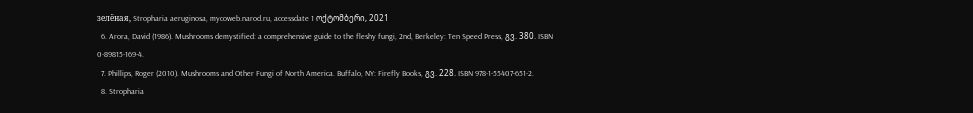зелёная, Stropharia aeruginosa, mycoweb.narod.ru, accessdate 1 ოქტომბერი, 2021
  6. Arora, David (1986). Mushrooms demystified: a comprehensive guide to the fleshy fungi, 2nd, Berkeley: Ten Speed Press, გვ. 380. ISBN 0-89815-169-4.
  7. Phillips, Roger (2010). Mushrooms and Other Fungi of North America. Buffalo, NY: Firefly Books, გვ. 228. ISBN 978-1-55407-651-2.
  8. Stropharia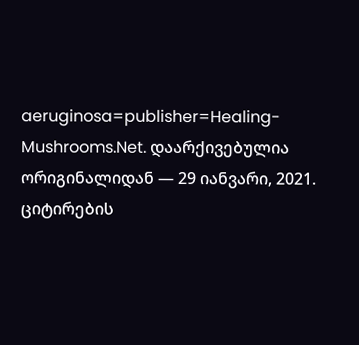aeruginosa=publisher=Healing-Mushrooms.Net. დაარქივებულია ორიგინალიდან — 29 იანვარი, 2021. ციტირების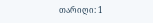თარიღი: 1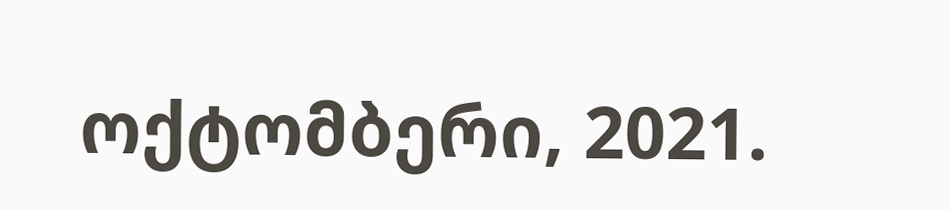ოქტომბერი, 2021.